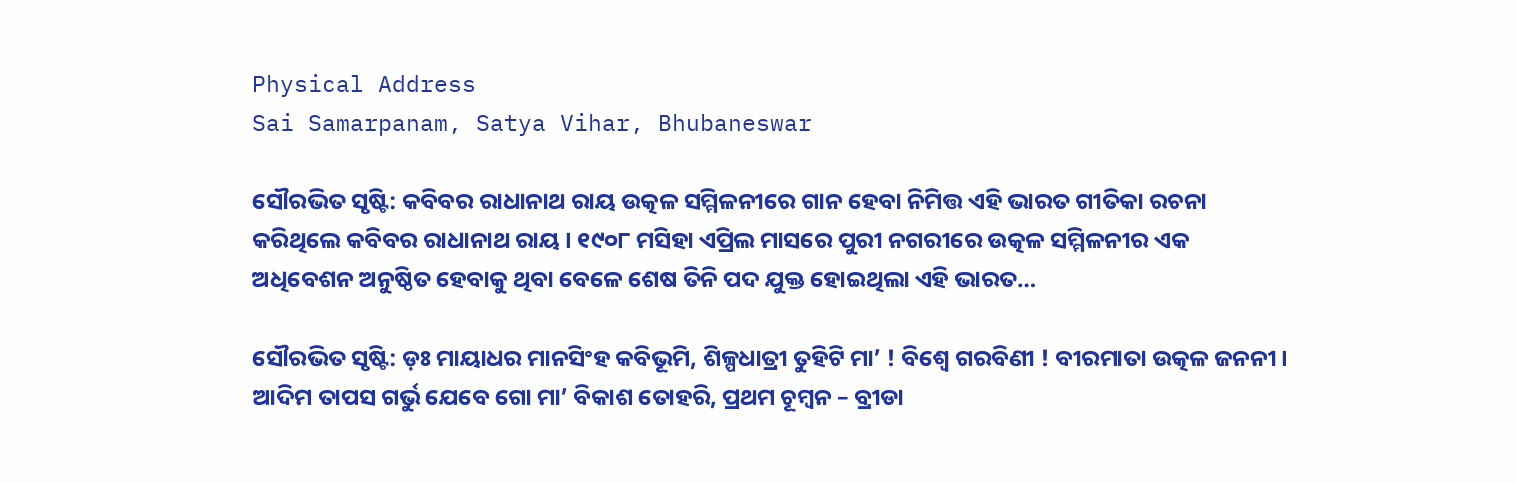Physical Address
Sai Samarpanam, Satya Vihar, Bhubaneswar

ସୌରଭିତ ସୃଷ୍ଟି: କବିବର ରାଧାନାଥ ରାୟ ଉତ୍କଳ ସମ୍ମିଳନୀରେ ଗାନ ହେବା ନିମିତ୍ତ ଏହି ଭାରତ ଗୀତିକା ରଚନା କରିଥିଲେ କବିବର ରାଧାନାଥ ରାୟ । ୧୯୦୮ ମସିହା ଏପ୍ରିଲ ମାସରେ ପୁରୀ ନଗରୀରେ ଉତ୍କଳ ସମ୍ମିଳନୀର ଏକ ଅଧିବେଶନ ଅନୁଷ୍ଠିତ ହେବାକୁ ଥିବା ବେଳେ ଶେଷ ତିନି ପଦ ଯୁକ୍ତ ହୋଇଥିଲା ଏହି ଭାରତ…

ସୌରଭିତ ସୃଷ୍ଟି: ଡ଼ଃ ମାୟାଧର ମାନସିଂହ କବିଭୂମି, ଶିଳ୍ପଧାତ୍ରୀ ତୁହିଟି ମା’ ! ବିଶ୍ଵେ ଗରବିଣୀ ! ବୀରମାତା ଉତ୍କଳ ଜନନୀ । ଆଦିମ ତାପସ ଗର୍ଭୁ ଯେବେ ଗୋ ମା’ ବିକାଶ ତୋହରି, ପ୍ରଥମ ଚୂମ୍ବନ – ବ୍ରୀଡା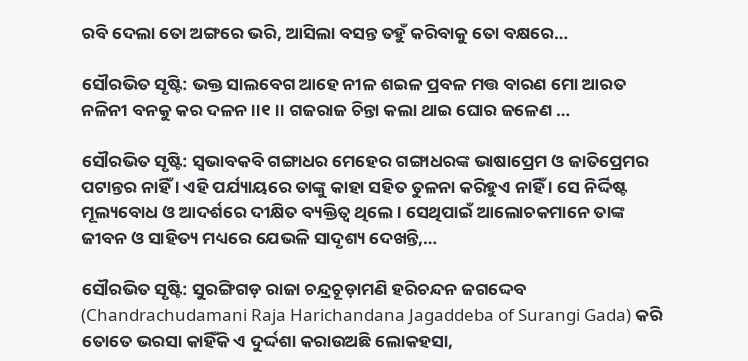ରବି ଦେଲା ତୋ ଅଙ୍ଗରେ ଭରି, ଆସିଲା ବସନ୍ତ ତହୁଁ କରିବାକୁ ତୋ ବକ୍ଷରେ…

ସୌରଭିତ ସୃଷ୍ଟି: ଭକ୍ତ ସାଲବେଗ ଆହେ ନୀଳ ଶଇଳ ପ୍ରବଳ ମତ୍ତ ବାରଣ ମୋ ଆରତ ନଳିନୀ ବନକୁ କର ଦଳନ ।।୧।। ଗଜରାଜ ଚିନ୍ତା କଲା ଥାଇ ଘୋର ଜଳେଣ …

ସୌରଭିତ ସୃଷ୍ଟି: ସ୍ବଭାବକବି ଗଙ୍ଗାଧର ମେହେର ଗଙ୍ଗାଧରଙ୍କ ଭାଷାପ୍ରେମ ଓ ଜାତିପ୍ରେମର ପଟାନ୍ତର ନାହିଁ । ଏହି ପର୍ଯ୍ୟାୟରେ ତାଙ୍କୁ କାହା ସହିତ ତୁଳନା କରିହୁଏ ନାହିଁ । ସେ ନିର୍ଦ୍ଦିଷ୍ଟ ମୂଲ୍ୟବୋଧ ଓ ଆଦର୍ଶରେ ଦୀକ୍ଷିତ ବ୍ୟକ୍ତିତ୍ୱ ଥିଲେ । ସେଥିପାଇଁ ଆଲୋଚକମାନେ ତାଙ୍କ ଜୀବନ ଓ ସାହିତ୍ୟ ମଧ୍ୟରେ ଯେଭଳି ସାଦୃଶ୍ୟ ଦେଖନ୍ତି,…

ସୌରଭିତ ସୃଷ୍ଟି: ସୁରଙ୍ଗିଗଡ଼ ରାଜା ଚନ୍ଦ୍ରଚୂଡ଼ାମଣି ହରିଚନ୍ଦନ ଜଗଦ୍ଦେବ (Chandrachudamani Raja Harichandana Jagaddeba of Surangi Gada) କରି ତୋତେ ଭରସା କାହିଁକି ଏ ଦୁର୍ଦ୍ଦଶା କରାଉଅଛି ଲୋକହସା,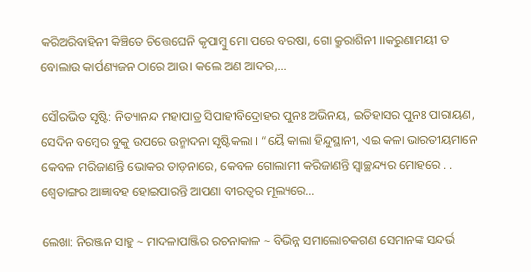କରିଅରିବାହିନୀ କିଞ୍ଚିତେ ଚିତ୍ତେଘେନି କୃପାମ୍ବୁ ମୋ ପରେ ବରଷା, ଗୋ କ୍ରୁରାଶିନୀ ।।କରୁଣାମୟୀ ତ ବୋଲାଉ କାର୍ପଣ୍ୟଜନ ଠାରେ ଆଉ। କଲେ ଅଣ ଆଦର,…

ସୌରଭିତ ସୃଷ୍ଟି: ନିତ୍ୟାନନ୍ଦ ମହାପାତ୍ର ସିପାହୀବିଦ୍ରୋହର ପୁନଃ ଅଭିନୟ, ଇତିହାସର ପୁନଃ ପାରାୟଣ, ସେଦିନ ବମ୍ବେର ବୁକୁ ଉପରେ ଉନ୍ମାଦନା ସୃଷ୍ଟିକଲା । “ୟୈ କାଲା ହିନ୍ଦୁସ୍ଥାନୀ, ଏଇ କଳା ଭାରତୀୟମାନେ କେବଳ ମରିଜାଣନ୍ତି ଭୋକର ତାଡ଼ନାରେ, କେବଳ ଗୋଲାମୀ କରିଜାଣନ୍ତି ସ୍ବାଚ୍ଛନ୍ଦ୍ୟର ମୋହରେ . . ଶ୍ଵେତାଙ୍ଗର ଆଜ୍ଞାବହ ହୋଇପାରନ୍ତି ଆପଣା ବୀରତ୍ୱର ମୂଲ୍ୟରେ…

ଲେଖା: ନିରଞ୍ଜନ ସାହୁ ~ ମାଦଳାପାଞ୍ଜିର ରଚନାକାଳ ~ ବିଭିନ୍ନ ସମାଲୋଚକଗଣ ସେମାନଙ୍କ ସନ୍ଦର୍ଭ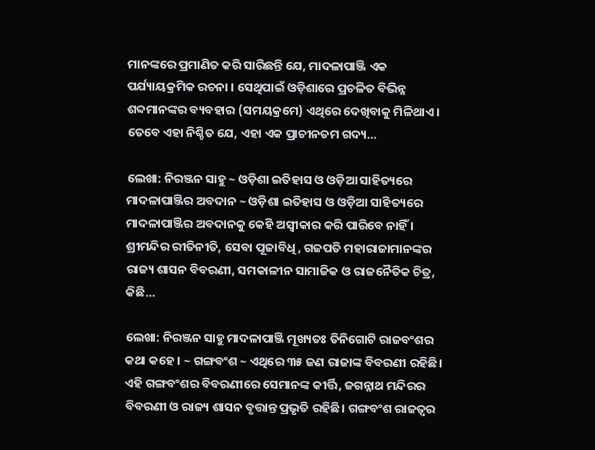ମାନଙ୍କରେ ପ୍ରମାଣିତ କରି ସାରିଛନ୍ତି ଯେ, ମାଦଳାପାଞ୍ଜି ଏକ ପର୍ଯ୍ୟାୟକ୍ରମିକ ରଚନା । ସେଥିପାଇଁ ଓଡ଼ିଶାରେ ପ୍ରଚଳିତ ବିଭିନ୍ନ ଶବ୍ଦମାନଙ୍କର ବ୍ୟବହାର (ସମୟକ୍ରମେ) ଏଥିରେ ଦେଖିବାକୁ ମିଳିଥାଏ । ତେବେ ଏହା ନିଶ୍ଚିତ ଯେ, ଏହା ଏକ ପ୍ରାଚୀନତମ ଗଦ୍ୟ…

ଲେଖା: ନିରଞ୍ଜନ ସାହୁ ~ ଓଡ଼ିଶା ଇତିହାସ ଓ ଓଡ଼ିଆ ସାହିତ୍ୟରେ ମାଦଳାପାଞ୍ଜିର ଅବଦାନ ~ ଓଡ଼ିଶା ଇତିହାସ ଓ ଓଡ଼ିଆ ସାହିତ୍ୟରେ ମାଦଳାପାଞ୍ଜିର ଅବଦାନକୁ କେହି ଅସ୍ବୀକାର କରି ପାରିବେ ନାହିଁ । ଶ୍ରୀମନ୍ଦିର ରୀତିନୀତି, ସେବା ପୂଜାବିଧି, ଗଜପତି ମହାରାଜାମାନଙ୍କର ରାଜ୍ୟ ଶାସନ ବିବରଣୀ, ସମକାଳୀନ ସାମାଜିକ ଓ ରାଜନୈତିକ ଚିତ୍ର, କିଛି…

ଲେଖା: ନିରଞ୍ଜନ ସାହୁ ମାଦଳାପାଞ୍ଜି ମୂଖ୍ୟତଃ ତିନିଗୋଟି ରାଜବଂଶର କଥା କହେ । ~ ଗଙ୍ଗବଂଶ ~ ଏଥିରେ ୩୫ ଜଣ ରାଜାଙ୍କ ବିବରଣୀ ରହିଛି। ଏହି ଗଙ୍ଗବଂଶର ବିବରଣୀରେ ସେମାନଙ୍କ କୀର୍ତ୍ତି, ଜଗନ୍ନାଥ ମନ୍ଦିରର ବିବରଣୀ ଓ ରାଜ୍ୟ ଶାସନ ବୃତ୍ତାନ୍ତ ପ୍ରଭୃତି ରହିଛି। ଗଙ୍ଗବଂଶ ରାଜତ୍ଵର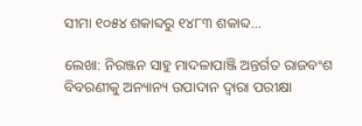ସୀମା ୧୦୫୪ ଶକାବ୍ଦରୁ ୧୪୮୩ ଶକାବ୍ଦ…

ଲେଖା: ନିରଞ୍ଜନ ସାହୁ ମାଦଳାପାଞ୍ଜି ଅନ୍ତର୍ଗତ ରାଜବଂଶ ବିବରଣୀକୁ ଅନ୍ୟାନ୍ୟ ଉପାଦାନ ଦ୍ଵାରା ପରୀକ୍ଷା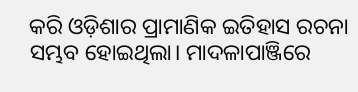କରି ଓଡ଼ିଶାର ପ୍ରାମାଣିକ ଇତିହାସ ରଚନା ସମ୍ଭବ ହୋଇଥିଲା। ମାଦଳାପାଞ୍ଜିରେ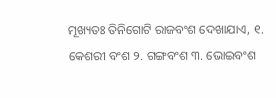ମୂଖ୍ୟତଃ ତିନିଗୋଟି ରାଜବଂଶ ଦେଖାଯାଏ, ୧. କେଶରୀ ବଂଶ ୨. ଗଙ୍ଗବଂଶ ୩. ଭୋଇବଂଶ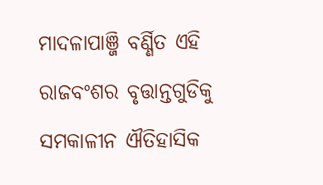ମାଦଳାପାଞ୍ଜି ବର୍ଣ୍ଣିତ ଏହି ରାଜବଂଶର ବୃତ୍ତାନ୍ତଗୁଡିକୁ ସମକାଳୀନ ଐତିହାସିକ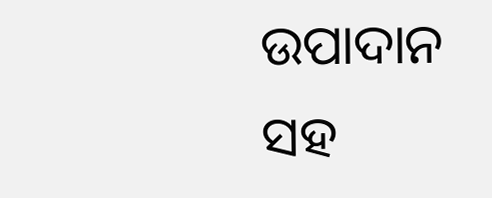ଉପାଦାନ ସହ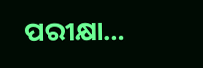ପରୀକ୍ଷା…